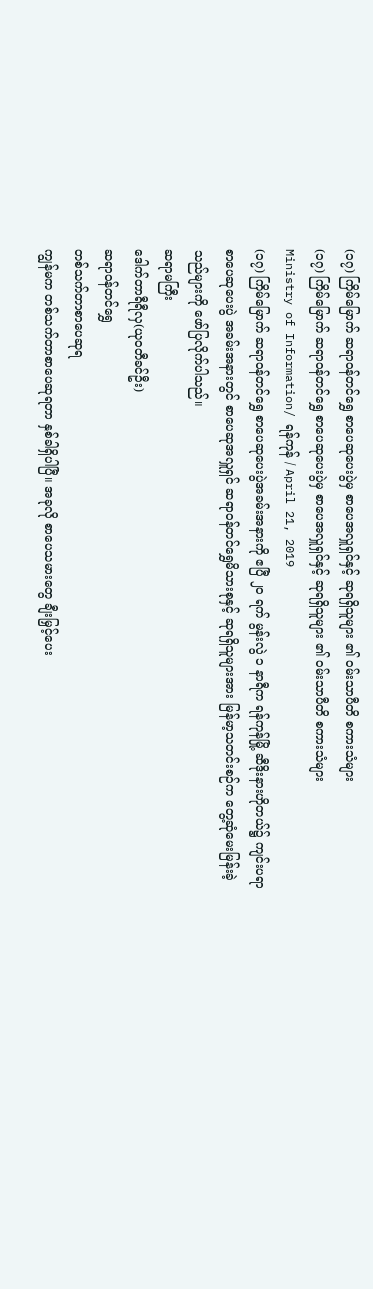(၁၇) ကြိမ်မြောက် ဆရာဝန်တင်ရွှေ စာပေဆုပေးပွဲမှ စာပေအလှူရှင်နှင့် ဆုရရှိသူများ ၏ ဝမ်းသာပီတိ စကားသံများ
(၁၇) ကြိမ်မြောက် ဆရာဝန်တင်ရွှေ စာပေဆုပေးပွဲမှ စာပေအလှူရှင်နှင့် ဆုရရှိသူများ ၏ ဝမ်းသာပီတိ စကားသံများ
Ministry of Information/ ရန်ကုန် / April 21, 2019
(၁၇) ကြိမ်မြောက် ဆရာဝန်တင်ရွှေ စာပေဆုပေးပွဲအခမ်းအနားကို ဧပြီ ၂၀ ရက် မွန်းလွဲ ၁ နာရီက ရန်ကုန်မြို့ ဆီဒိုးနားဟိုတယ်၌ ကျင်းပရာ စာပေဆုပေးပွဲ အခမ်းအနားတွင် စာပေဆုအလှူရှင် ဆရာဝန်တင်ရွှေမိသားစုနှင့် ဆုရရှိသူများအား မြန်မာ့သတင်းစဉ်က တွေ့ဆုံမေးမြန်းခဲ့သည်များကို ဖော်ပြလိုက်ပါသည်။
ဆရာမကြီး
ဒေါက်တာရီရီလှ(ယုဝတီခင်ဦး)
ဆရာဝန်တင်ရွှေ
တစ်သက်တာစာပေဆုရ
ကျွန်မက တစ်သက်တာစာပေဆုရတာ နှစ်ခါရှိပါပြီ။ အခုလို စာပေသမားတွေ ချီးမြှင့်ပေး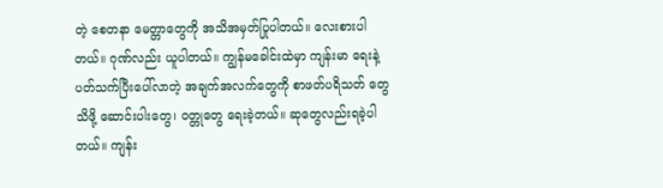တဲ့ စေတနာ မေတ္တာတွေကို အသိအမှတ်ပြုပါတယ်။ လေးစားပါတယ်။ ဂုဏ်လည်း ယူပါတယ်။ ကျွန်မခေါင်းထဲမှာ ကျန်းမာ ရေးနဲ့ပတ်သက်ပြီးပေါ်လာတဲ့ အချက်အလက်တွေကို စာဖတ်ပရိသတ် တွေသိဖို့ ဆောင်းပါးတွေ၊ ဝတ္တုတွေ ရေးခဲ့တယ်။ ဆုတွေလည်းရခဲ့ပါတယ်။ ကျန်း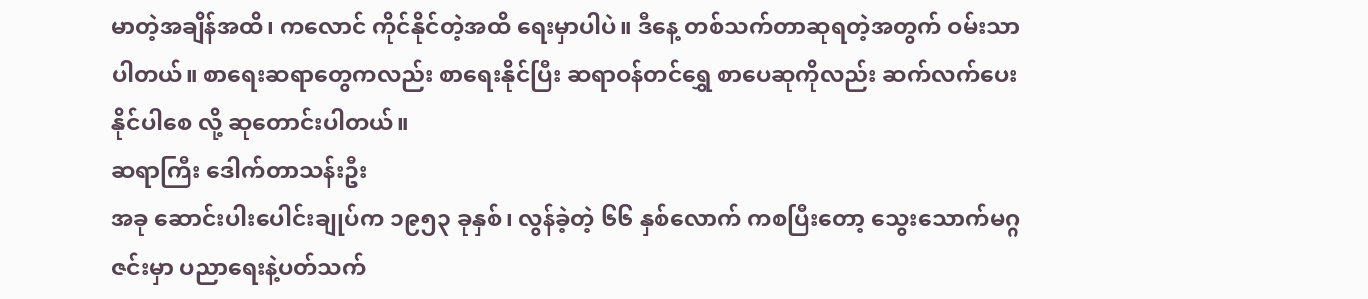မာတဲ့အချိန်အထိ၊ ကလောင် ကိုင်နိုင်တဲ့အထိ ရေးမှာပါပဲ။ ဒီနေ့ တစ်သက်တာဆုရတဲ့အတွက် ဝမ်းသာပါတယ်။ စာရေးဆရာတွေကလည်း စာရေးနိုင်ပြီး ဆရာဝန်တင်ရွှေ စာပေဆုကိုလည်း ဆက်လက်ပေးနိုင်ပါစေ လို့ ဆုတောင်းပါတယ်။
ဆရာကြီး ဒေါက်တာသန်းဦး
အခု ဆောင်းပါးပေါင်းချုပ်က ၁၉၅၃ ခုနှစ်၊ လွန်ခဲ့တဲ့ ၆၆ နှစ်လောက် ကစပြီးတော့ သွေးသောက်မဂ္ဂဇင်းမှာ ပညာရေးနဲ့ပတ်သက်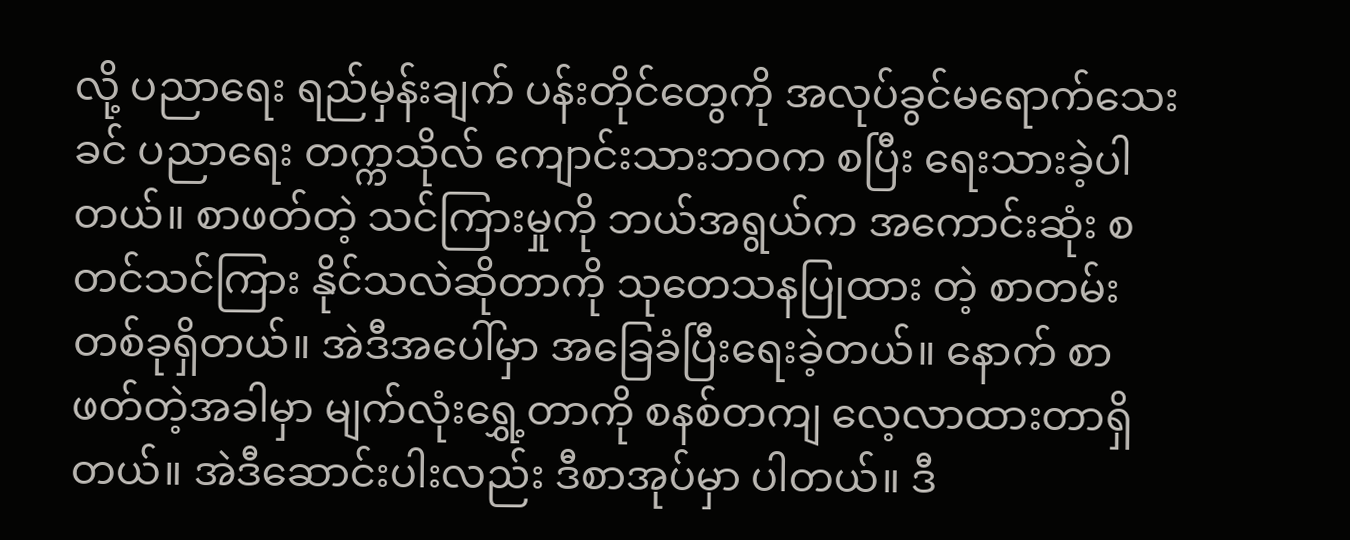လို့ ပညာရေး ရည်မှန်းချက် ပန်းတိုင်တွေကို အလုပ်ခွင်မရောက်သေးခင် ပညာရေး တက္ကသိုလ် ကျောင်းသားဘဝက စပြီး ရေးသားခဲ့ပါတယ်။ စာဖတ်တဲ့ သင်ကြားမှုကို ဘယ်အရွယ်က အကောင်းဆုံး စတင်သင်ကြား နိုင်သလဲဆိုတာကို သုတေသနပြုထား တဲ့ စာတမ်းတစ်ခုရှိတယ်။ အဲဒီအပေါ်မှာ အခြေခံပြီးရေးခဲ့တယ်။ နောက် စာဖတ်တဲ့အခါမှာ မျက်လုံးရွှေ့တာကို စနစ်တကျ လေ့လာထားတာရှိတယ်။ အဲဒီဆောင်းပါးလည်း ဒီစာအုပ်မှာ ပါတယ်။ ဒီ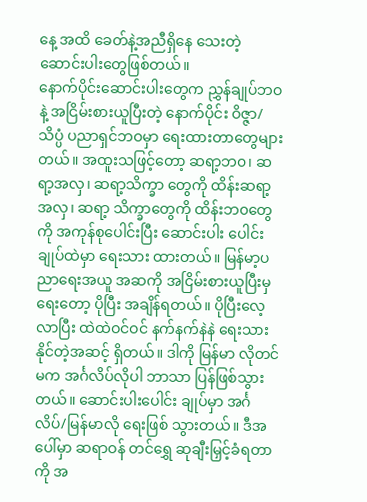နေ့ အထိ ခေတ်နဲ့အညီရှိနေ သေးတဲ့ ဆောင်းပါးတွေဖြစ်တယ်။
နောက်ပိုင်းဆောင်းပါးတွေက ညွှန်ချုပ်ဘဝနဲ့ အငြိမ်းစားယူပြီးတဲ့ နောက်ပိုင်း ဝိဇ္ဇာ/သိပ္ပံ ပညာရှင်ဘဝမှာ ရေးထားတာတွေများတယ်။ အထူးသဖြင့်တော့ ဆရာ့ဘ၀၊ ဆရာ့အလှ၊ ဆရာ့သိက္ခာ တွေကို ထိန်းဆရာ့အလှ၊ ဆရာ့ သိက္ခာတွေကို ထိန်းဘ၀တွေကို အကုန်စုပေါင်းပြီး ဆောင်းပါး ပေါင်းချုပ်ထဲမှာ ရေးသား ထားတယ်။ မြန်မာ့ပညာရေးအယူ အဆကို အငြိမ်းစားယူပြီးမှ ရေးတော့ ပိုပြီး အချိန်ရတယ်။ ပိုပြီးလေ့လာပြီး ထဲထဲဝင်ဝင် နက်နက်နဲနဲ ရေးသား နိုင်တဲ့အဆင့် ရှိတယ်။ ဒါကို မြန်မာ လိုတင်မက အင်္ဂလိပ်လိုပါ ဘာသာ ပြန်ဖြစ်သွားတယ်။ ဆောင်းပါးပေါင်း ချုပ်မှာ အင်္ဂလိပ်/မြန်မာလို ရေးဖြစ် သွားတယ်။ ဒီအပေါ်မှာ ဆရာဝန် တင်ရွှေ ဆုချီးမြှင့်ခံရတာကို အ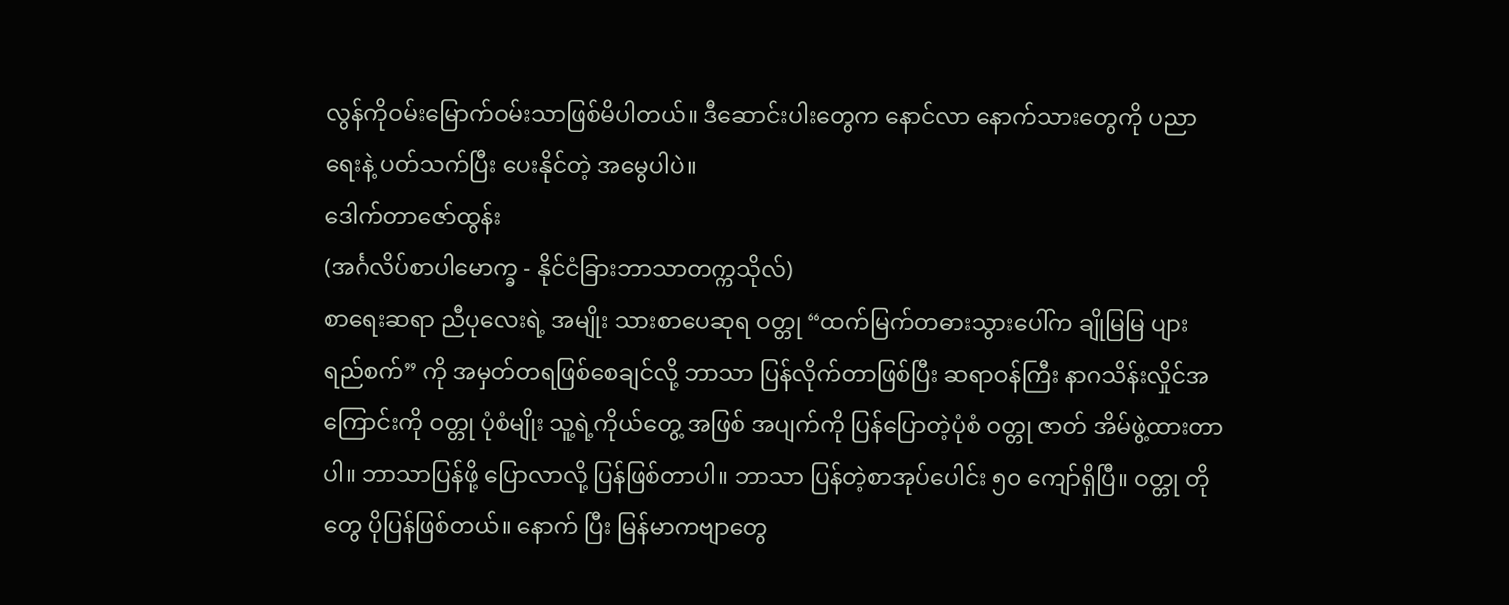လွန်ကိုဝမ်းမြောက်ဝမ်းသာဖြစ်မိပါတယ်။ ဒီဆောင်းပါးတွေက နောင်လာ နောက်သားတွေကို ပညာရေးနဲ့ ပတ်သက်ပြီး ပေးနိုင်တဲ့ အမွေပါပဲ။
ဒေါက်တာဇော်ထွန်း
(အင်္ဂလိပ်စာပါမောက္ခ - နိုင်ငံခြားဘာသာတက္ကသိုလ်)
စာရေးဆရာ ညီပုလေးရဲ့ အမျိုး သားစာပေဆုရ ဝတ္တု “ထက်မြက်တဓားသွားပေါ်က ချိုမြမြ ပျားရည်စက်” ကို အမှတ်တရဖြစ်စေချင်လို့ ဘာသာ ပြန်လိုက်တာဖြစ်ပြီး ဆရာဝန်ကြီး နာဂသိန်းလှိုင်အကြောင်းကို ဝတ္တု ပုံစံမျိုး သူ့ရဲ့ကိုယ်တွေ့ အဖြစ် အပျက်ကို ပြန်ပြောတဲ့ပုံစံ ဝတ္တု ဇာတ် အိမ်ဖွဲ့ထားတာပါ။ ဘာသာပြန်ဖို့ ပြောလာလို့ ပြန်ဖြစ်တာပါ။ ဘာသာ ပြန်တဲ့စာအုပ်ပေါင်း ၅၀ ကျော်ရှိပြီ။ ဝတ္တု တိုတွေ ပိုပြန်ဖြစ်တယ်။ နောက် ပြီး မြန်မာကဗျာတွေ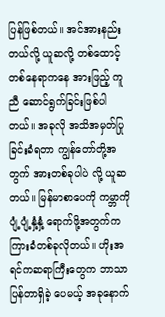ပြန်ဖြစ်တယ်။ အင်အားနည်းတယ်လို့ ယူဆလို့ တစ်ထောင့်တစ်နေရာကနေ အားဖြည့် ကူညီ ဆောင်ရွက်ခြင်းဖြစ်ပါတယ်။ အခုလို အသိအမှတ်ပြုခြင်းခံရတာ ကျွန်တော်တို့အတွက် အားတစ်ခုပါပဲ လို့ ယူဆတယ်။ မြန်မာစာပေကို ကမ္ဘာကို ပျံ့ပျံ့နှံ့နှံ့ ရောက်ဖို့အတွက်က ကြားခံတစ်ခုလိုတယ်။ ဟိုးအရင်ကဆရာကြီးတွေက ဘာသာပြန်တာရှိခဲ့ ပေမယ့် အခုနောက်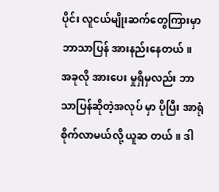ပိုင်း လူငယ်မျိုးဆက်တွေကြားမှာ ဘာသာပြန် အားနည်းနေတယ်။ အခုလို အားပေး မှုရှိမှလည်း ဘာသာပြန်ဆိုတဲ့အလုပ် မှာ ပိုပြီး အာရုံစိုက်လာမယ်လို့ ယူဆ တယ်။ ဒါ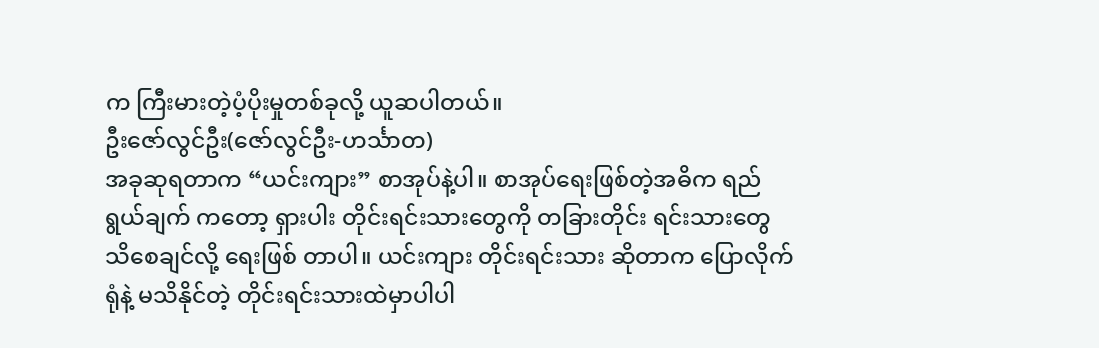က ကြီးမားတဲ့ပံ့ပိုးမှုတစ်ခုလို့ ယူဆပါတယ်။
ဦးဇော်လွင်ဦး(ဇော်လွင်ဦး-ဟင်္သာတ)
အခုဆုရတာက “ယင်းကျား” စာအုပ်နဲ့ပါ။ စာအုပ်ရေးဖြစ်တဲ့အဓိက ရည်ရွယ်ချက် ကတော့ ရှားပါး တိုင်းရင်းသားတွေကို တခြားတိုင်း ရင်းသားတွေသိစေချင်လို့ ရေးဖြစ် တာပါ။ ယင်းကျား တိုင်းရင်းသား ဆိုတာက ပြောလိုက်ရုံနဲ့ မသိနိုင်တဲ့ တိုင်းရင်းသားထဲမှာပါပါ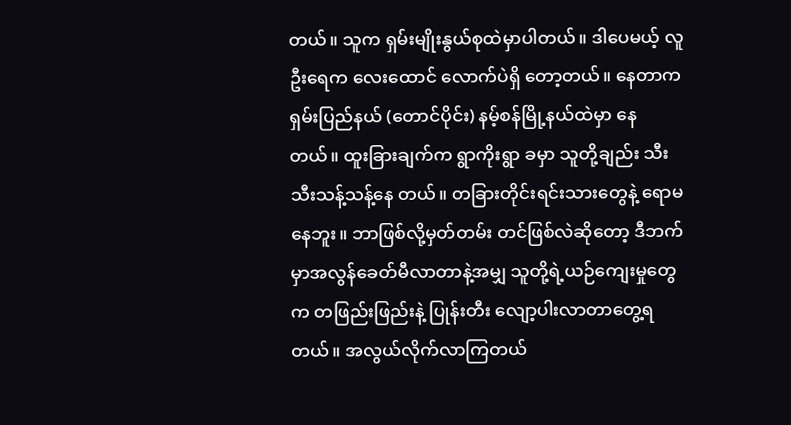တယ်။ သူက ရှမ်းမျိုးနွယ်စုထဲမှာပါတယ်။ ဒါပေမယ့် လူဦးရေက လေးထောင် လောက်ပဲရှိ တော့တယ်။ နေတာက ရှမ်းပြည်နယ် (တောင်ပိုင်း) နမ့်စန်မြို့နယ်ထဲမှာ နေတယ်။ ထူးခြားချက်က ရွာကိုးရွာ ခမှာ သူတို့ချည်း သီးသီးသန့်သန့်နေ တယ်။ တခြားတိုင်းရင်းသားတွေနဲ့ ရောမနေဘူး။ ဘာဖြစ်လို့မှတ်တမ်း တင်ဖြစ်လဲဆိုတော့ ဒီဘက်မှာအလွန်ခေတ်မီလာတာနဲ့အမျှ သူတို့ရဲ့ယဉ်ကျေးမှုတွေက တဖြည်းဖြည်းနဲ့ ပြုန်းတီး လျော့ပါးလာတာတွေ့ရ တယ်။ အလွယ်လိုက်လာကြတယ်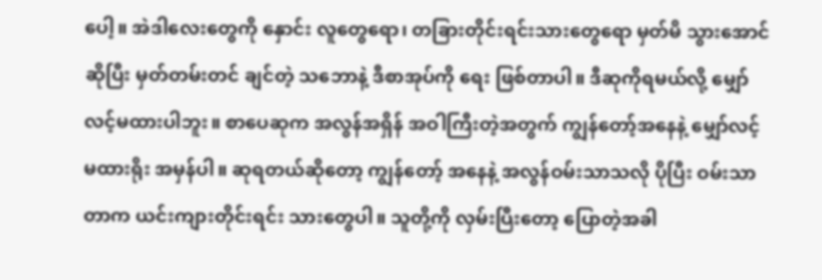ပေါ့။ အဲဒါလေးတွေကို နှောင်း လူတွေရော၊ တခြားတိုင်းရင်းသားတွေရော မှတ်မိ သွားအောင်ဆိုပြီး မှတ်တမ်းတင် ချင်တဲ့ သဘောနဲ့ ဒီစာအုပ်ကို ရေး ဖြစ်တာပါ။ ဒီဆုကိုရမယ်လို့ မျှော်လင့်မထားပါဘူး။ စာပေဆုက အလွန်အရှိန် အဝါကြီးတဲ့အတွက် ကျွန်တော့်အနေနဲ့ မျှော်လင့်မထားရိုး အမှန်ပါ။ ဆုရတယ်ဆိုတော့ ကျွန်တော့် အနေနဲ့ အလွန်ဝမ်းသာသလို ပိုပြီး ဝမ်းသာတာက ယင်းကျားတိုင်းရင်း သားတွေပါ။ သူတို့ကို လှမ်းပြီးတော့ ပြောတဲ့အခါ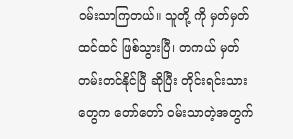ဝမ်းသာကြတယ်။ သူတို့ ကို မှတ်မှတ်ထင်ထင် ဖြစ်သွားပြီ၊ တကယ် မှတ်တမ်းတင်နိုင်ပြီ ဆိုပြီး တိုင်းရင်းသားတွေက တော်တော် ဝမ်းသာတဲ့အတွက်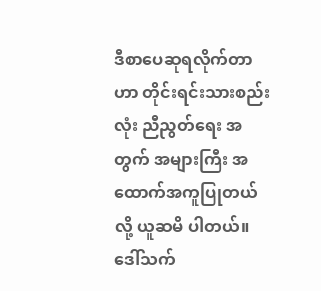ဒီစာပေဆုရလိုက်တာဟာ တိုင်းရင်းသားစည်းလုံး ညီညွတ်ရေး အတွက် အများကြီး အထောက်အကူပြုတယ်လို့ ယူဆမိ ပါတယ်။
ဒေါ်သက်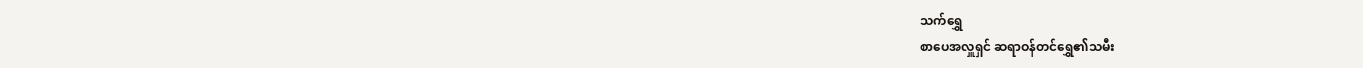သက်ရွှေ
စာပေအလှူရှင် ဆရာဝန်တင်ရွှေ၏သမီး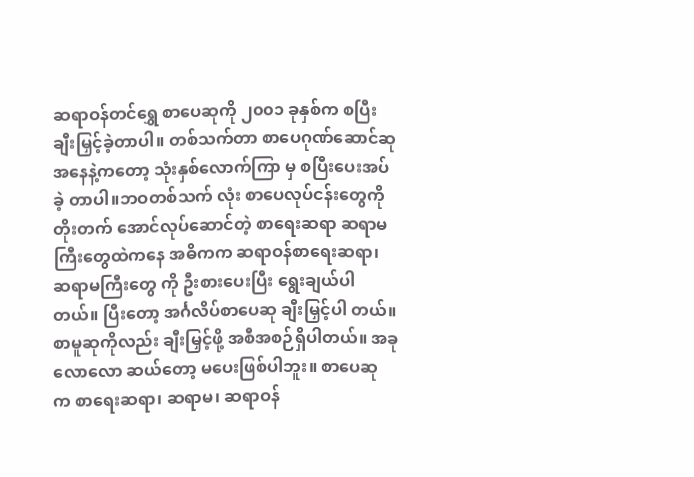ဆရာဝန်တင်ရွှေ စာပေဆုကို ၂၀၀၁ ခုနှစ်က စပြီး ချီးမြှင့်ခဲ့တာပါ။ တစ်သက်တာ စာပေဂုဏ်ဆောင်ဆု အနေနဲ့ကတော့ သုံးနှစ်လောက်ကြာ မှ စပြီးပေးအပ်ခဲ့ တာပါ။ဘဝတစ်သက် လုံး စာပေလုပ်ငန်းတွေကို တိုးတက် အောင်လုပ်ဆောင်တဲ့ စာရေးဆရာ ဆရာမကြီးတွေထဲကနေ အဓိကက ဆရာဝန်စာရေးဆရာ၊ ဆရာမကြီးတွေ ကို ဦးစားပေးပြီး ရွေးချယ်ပါတယ်။ ပြီးတော့ အင်္ဂလိပ်စာပေဆု ချီးမြှင့်ပါ တယ်။ စာမူဆုကိုလည်း ချီးမြှင့်ဖို့ အစီအစဉ်ရှိပါတယ်။ အခုလောလော ဆယ်တော့ မပေးဖြစ်ပါဘူး။ စာပေဆု က စာရေးဆရာ၊ ဆရာမ၊ ဆရာဝန်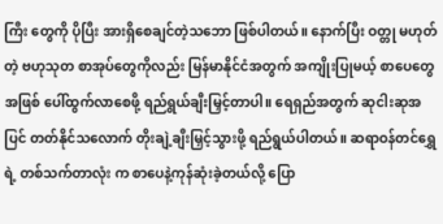ကြီး တွေကို ပိုပြီး အားရှိစေချင်တဲ့သဘော ဖြစ်ပါတယ်။ နောက်ပြီး ဝတ္တု မဟုတ်တဲ့ ဗဟုသုတ စာအုပ်တွေကိုလည်း မြန်မာနိုင်ငံအတွက် အကျိုးပြုမယ့် စာပေတွေအဖြစ် ပေါ်ထွက်လာစေဖို့ ရည်ရွယ်ချီးမြှင့်တာပါ။ ရေရှည်အတွက် ဆုငါးဆုအပြင် တတ်နိုင်သလောက် တိုးချဲ့ချီးမြှင့်သွားဖို့ ရည်ရွယ်ပါတယ်။ ဆရာဝန်တင်ရွှေရဲ့ တစ်သက်တာလုံး က စာပေနဲ့ကုန်ဆုံးခဲ့တယ်လို့ ပြော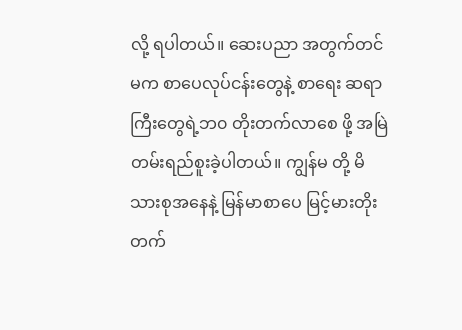လို့ ရပါတယ်။ ဆေးပညာ အတွက်တင် မက စာပေလုပ်ငန်းတွေနဲ့ စာရေး ဆရာကြီးတွေရဲ့ဘ၀ တိုးတက်လာစေ ဖို့ အမြဲတမ်းရည်စူးခဲ့ပါတယ်။ ကျွန်မ တို့ မိသားစုအနေနဲ့ မြန်မာစာပေ မြင့်မားတိုးတက်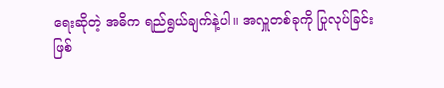ရေးဆိုတဲ့ အဓိက ရည်ရွယ်ချက်နဲ့ပါ။ အလှူတစ်ခုကို ပြုလုပ်ခြင်း ဖြစ်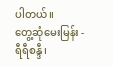ပါတယ်။
တွေ့ဆုံမေးမြန်း - ရီရီစန္ဒီ၊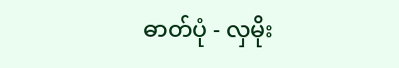ဓာတ်ပုံ - လှမိုး